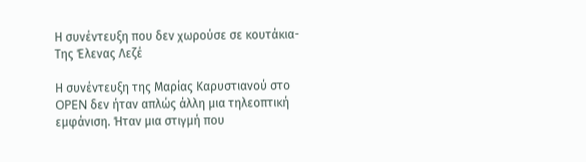Η συνέντευξη που δεν χωρούσε σε κουτάκια-Της Έλενας Λεζέ

Η συνέντευξη της Μαρίας Καρυστιανού στο OPEN δεν ήταν απλώς άλλη μια τηλεοπτική εμφάνιση. Ήταν μια στιγμή που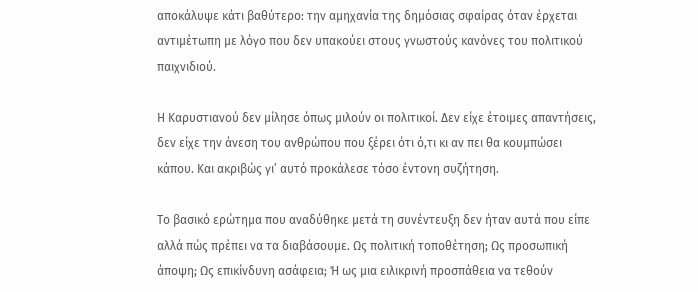αποκάλυψε κάτι βαθύτερο: την αμηχανία της δημόσιας σφαίρας όταν έρχεται αντιμέτωπη με λόγο που δεν υπακούει στους γνωστούς κανόνες του πολιτικού παιχνιδιού.

Η Καρυστιανού δεν μίλησε όπως μιλούν οι πολιτικοί. Δεν είχε έτοιμες απαντήσεις, δεν είχε την άνεση του ανθρώπου που ξέρει ότι ό,τι κι αν πει θα κουμπώσει κάπου. Και ακριβώς γι’ αυτό προκάλεσε τόσο έντονη συζήτηση.

Το βασικό ερώτημα που αναδύθηκε μετά τη συνέντευξη δεν ήταν αυτά που είπε αλλά πώς πρέπει να τα διαβάσουμε. Ως πολιτική τοποθέτηση; Ως προσωπική άποψη; Ως επικίνδυνη ασάφεια; Ή ως μια ειλικρινή προσπάθεια να τεθούν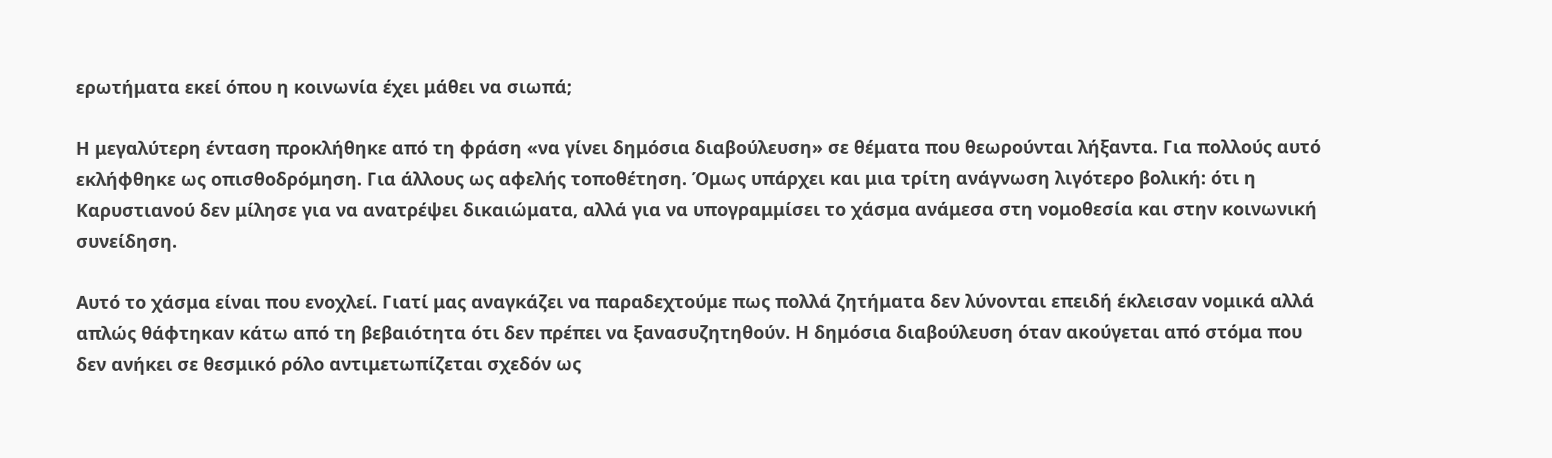ερωτήματα εκεί όπου η κοινωνία έχει μάθει να σιωπά;

Η μεγαλύτερη ένταση προκλήθηκε από τη φράση «να γίνει δημόσια διαβούλευση» σε θέματα που θεωρούνται λήξαντα. Για πολλούς αυτό εκλήφθηκε ως οπισθοδρόμηση. Για άλλους ως αφελής τοποθέτηση. Όμως υπάρχει και μια τρίτη ανάγνωση λιγότερο βολική: ότι η Καρυστιανού δεν μίλησε για να ανατρέψει δικαιώματα, αλλά για να υπογραμμίσει το χάσμα ανάμεσα στη νομοθεσία και στην κοινωνική συνείδηση.

Αυτό το χάσμα είναι που ενοχλεί. Γιατί μας αναγκάζει να παραδεχτούμε πως πολλά ζητήματα δεν λύνονται επειδή έκλεισαν νομικά αλλά απλώς θάφτηκαν κάτω από τη βεβαιότητα ότι δεν πρέπει να ξανασυζητηθούν. Η δημόσια διαβούλευση όταν ακούγεται από στόμα που δεν ανήκει σε θεσμικό ρόλο αντιμετωπίζεται σχεδόν ως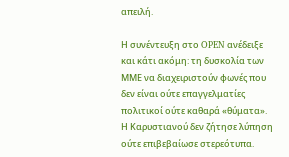απειλή.

Η συνέντευξη στο OPEN ανέδειξε και κάτι ακόμη: τη δυσκολία των ΜΜΕ να διαχειριστούν φωνές που δεν είναι ούτε επαγγελματίες πολιτικοί ούτε καθαρά «θύματα». Η Καρυστιανού δεν ζήτησε λύπηση ούτε επιβεβαίωσε στερεότυπα.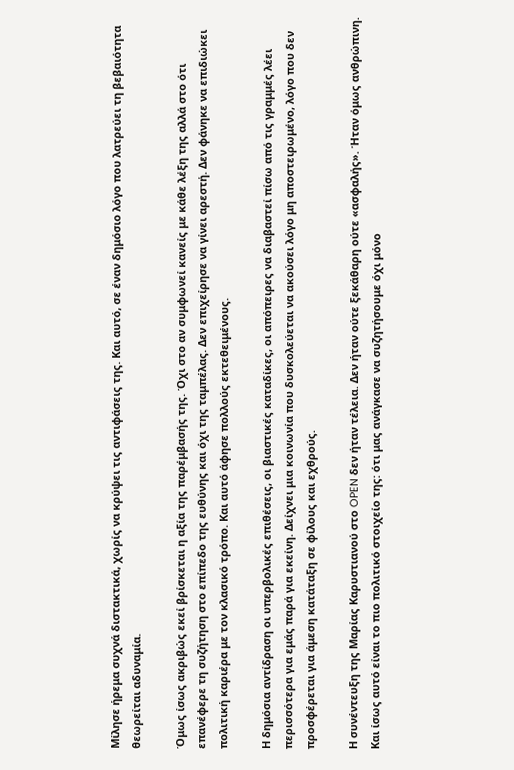Μίλησε ήρεμα συχνά διστακτικά, χωρίς να κρύψει τις αντιφάσεις της. Και αυτό, σε έναν δημόσιο λόγο που λατρεύει τη βεβαιότητα θεωρείται αδυναμία.

Όμως ίσως ακριβώς εκεί βρίσκεται η αξία της παρέμβασής της. Όχι στο αν συμφωνεί κανείς με κάθε λέξη της αλλά στο ότι επανέφερε τη συζήτηση στο επίπεδο της ευθύνης και όχι της ταμπέλας. Δεν επιχείρησε να γίνει αρεστή. Δεν φάνηκε να επιδιώκει πολιτική καριέρα με τον κλασικό τρόπο. Και αυτό άφησε πολλούς εκτεθειμένους.

Η δημόσια αντίδραση οι υπερβολικές επιθέσεις, οι βιαστικές καταδίκες, οι απόπειρες να διαβαστεί πίσω από τις γραμμές λέει περισσότερα για εμάς παρά για εκείνη. Δείχνει μια κοινωνία που δυσκολεύεται να ακούσει λόγο μη αποστειρωμένο, λόγο που δεν προσφέρεται για άμεση κατάταξη σε φίλους και εχθρούς.

Η συνέντευξη της Μαρίας Καρυστιανού στο OPEN δεν ήταν τέλεια. Δεν ήταν ούτε ξεκάθαρη ούτε «ασφαλής». Ήταν όμως ανθρώπινη. Και ίσως αυτό είναι το πιο πολιτικό στοιχείο της: ότι μας ανάγκασε να συζητήσουμε όχι μόνο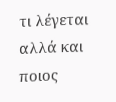τι λέγεται αλλά και ποιος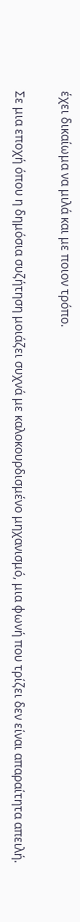έχει δικαίωμα να μιλά και με ποιον τρόπο.

Σε μια εποχή όπου η δημόσια συζήτηση μοιάζει συχνά με καλοκουρδισμένο μηχανισμό, μια φωνή που τρίζει δεν είναι απαραίτητα απειλή.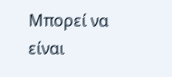Μπορεί να είναι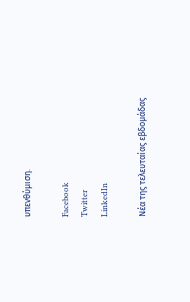υπενθύμιση.

Facebook
Twitter
LinkedIn

Νέα της τελευταίας εβδομάδας